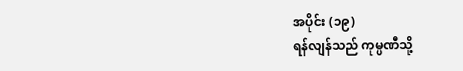အပိုင်း (၁၉)
ရန်လျန်သည် ကုမ္ပဏီသို့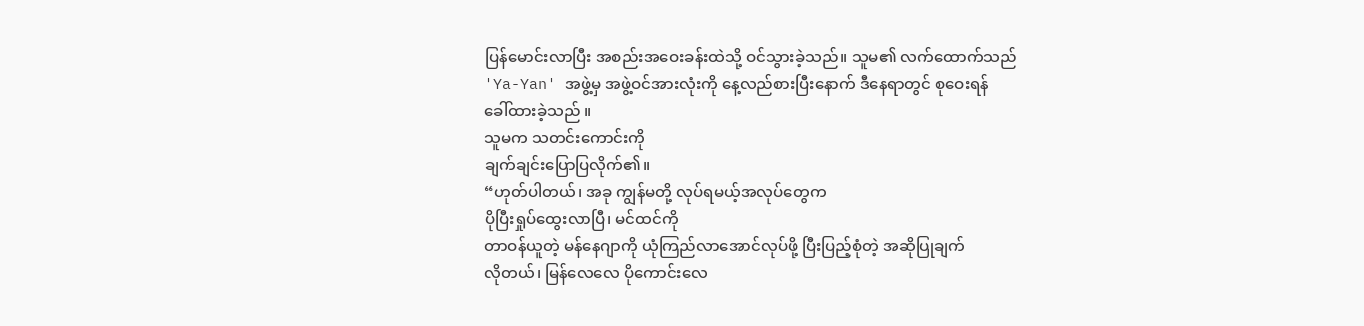ပြန်မောင်းလာပြီး အစည်းအဝေးခန်းထဲသို့ ဝင်သွားခဲ့သည်။ သူမ၏ လက်ထောက်သည် 'Ya-Yan' အဖွဲ့မှ အဖွဲ့ဝင်အားလုံးကို နေ့လည်စားပြီးနောက် ဒီနေရာတွင် စုဝေးရန်
ခေါ်ထားခဲ့သည် ။
သူမက သတင်းကောင်းကို
ချက်ချင်းပြောပြလိုက်၏။
“ဟုတ်ပါတယ်၊ အခု ကျွန်မတို့ လုပ်ရမယ့်အလုပ်တွေက
ပိုပြီးရှုပ်ထွေးလာပြီ၊ မင်ထင်ကို
တာဝန်ယူတဲ့ မန်နေဂျာကို ယုံကြည်လာအောင်လုပ်ဖို့ ပြီးပြည့်စုံတဲ့ အဆိုပြုချက်
လိုတယ်၊ မြန်လေလေ ပိုကောင်းလေ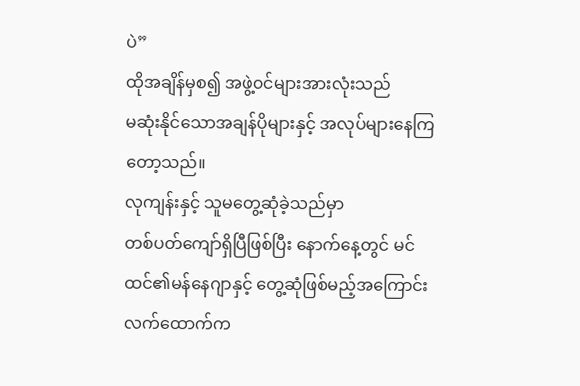ပဲ”
ထိုအချိန်မှစ၍ အဖွဲ့၀င်များအားလုံးသည်
မဆုံးနိုင်သောအချန်ပိုများနှင့် အလုပ်များနေကြတော့သည်။
လုကျန်းနှင့် သူမတွေ့ဆုံခဲ့သည်မှာ
တစ်ပတ်ကျော်ရှိပြီဖြစ်ပြီး နောက်နေ့တွင် မင်ထင်၏မန်နေဂျာနှင့် တွေ့ဆုံဖြစ်မည့်အကြောင်း
လက်ထောက်က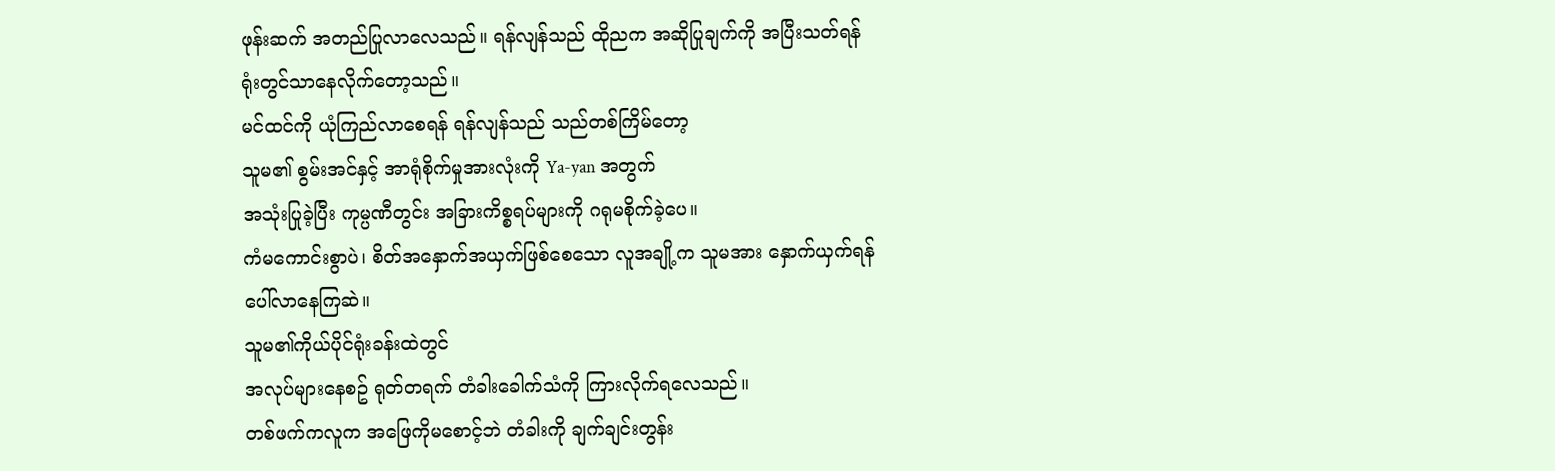ဖုန်းဆက် အတည်ပြုလာလေသည်။ ရန်လျန်သည် ထိုညက အဆိုပြုချက်ကို အပြီးသတ်ရန်
ရုံးတွင်သာနေလိုက်တော့သည်။
မင်ထင်ကို ယုံကြည်လာစေရန် ရန်လျန်သည် သည်တစ်ကြိမ်တော့
သူမ၏ စွမ်းအင်နှင့် အာရုံစိုက်မှုအားလုံးကို Ya-yan အတွက်
အသုံးပြုခဲ့ပြီး ကုမ္ပဏီတွင်း အခြားကိစ္စရပ်များကို ဂရုမစိုက်ခဲ့ပေ။
ကံမကောင်းစွာပဲ၊ စိတ်အနှောက်အယှက်ဖြစ်စေသော လူအချို့က သူမအား နှောက်ယှက်ရန်
ပေါ်လာနေကြဆဲ။
သူမ၏ကိုယ်ပိုင်ရုံးခန်းထဲတွင်
အလုပ်များနေစဥ် ရုတ်တရက် တံခါးခေါက်သံကို ကြားလိုက်ရလေသည်။
တစ်ဖက်ကလူက အဖြေကိုမစောင့်ဘဲ တံခါးကို ချက်ချင်းတွန်း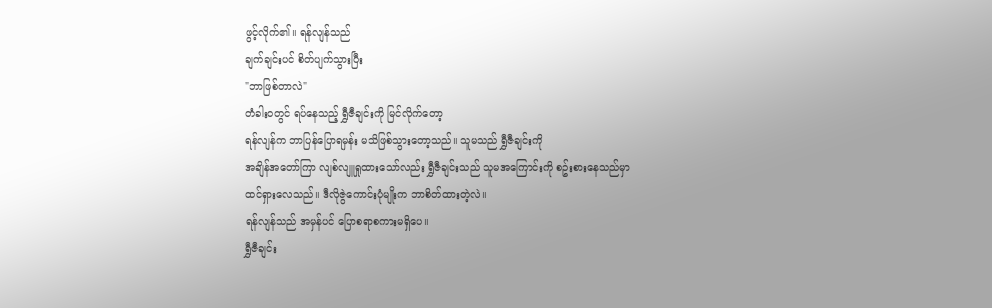ဖွင့်လိုက်၏။ ရန်လျန်သည်
ချက်ချင်းပင် စိတ်ပျက်သွားပြီး
"ဘာဖြစ်တာလဲ"
တံခါးဝတွင် ရပ်နေသည့် ရွှီဇီချင်းကို မြင်လိုက်တော့
ရန်လျန်က ဘာပြန်ပြောရမှန်း မသိဖြစ်သွားတော့သည်။ သူမသည် ရွှီဇီချင်းကို
အချိန်အတော်ကြာ လျစ်လျူရှုထားသော်လည်း ရွှီဇီချင်းသည် သူမအကြောင်းကို စဥ်းစားနေသည်မှာ
ထင်ရှားလေသည်။ ဒီလိုဇွဲကောင်းပုံမျိုးက ဘာစိတ်ထားတဲ့လဲ။
ရန်လျန်သည် အမှန်ပင် ပြောစရာစကားမရှိပေ။
ရွှီဇီချင်း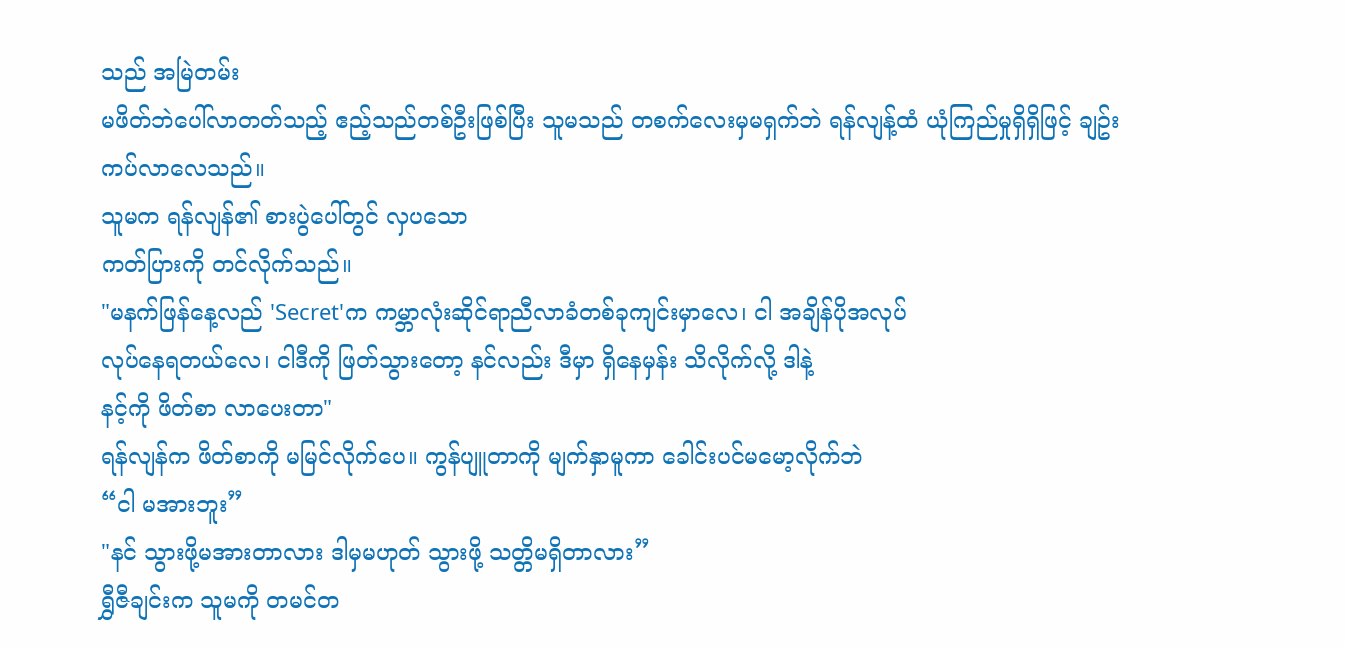သည် အမြဲတမ်း
မဖိတ်ဘဲပေါ်လာတတ်သည့် ဧည့်သည်တစ်ဦးဖြစ်ပြီး သူမသည် တစက်လေးမှမရှက်ဘဲ ရန်လျန့်ထံ ယုံကြည်မှုရှိရှိဖြင့် ချဥ်းကပ်လာလေသည်။
သူမက ရန်လျန်၏ စားပွဲပေါ်တွင် လှပသော
ကတ်ပြားကို တင်လိုက်သည်။
"မနက်ဖြန်နေ့လည် 'Secret'က ကမ္ဘာလုံးဆိုင်ရာညီလာခံတစ်ခုကျင်းမှာလေ၊ ငါ အချိန်ပိုအလုပ်
လုပ်နေရတယ်လေ၊ ငါဒီကို ဖြတ်သွားတော့ နင်လည်း ဒီမှာ ရှိနေမှန်း သိလိုက်လို့ ဒါနဲ့
နင့်ကို ဖိတ်စာ လာပေးတာ"
ရန်လျန်က ဖိတ်စာကို မမြင်လိုက်ပေ။ ကွန်ပျူတာကို မျက်နှာမူကာ ခေါင်းပင်မမော့လိုက်ဘဲ
“ငါ မအားဘူး”
"နင် သွားဖို့မအားတာလား ဒါမှမဟုတ် သွားဖို့ သတ္တိမရှိတာလား”
ရွှီဇီချင်းက သူမကို တမင်တ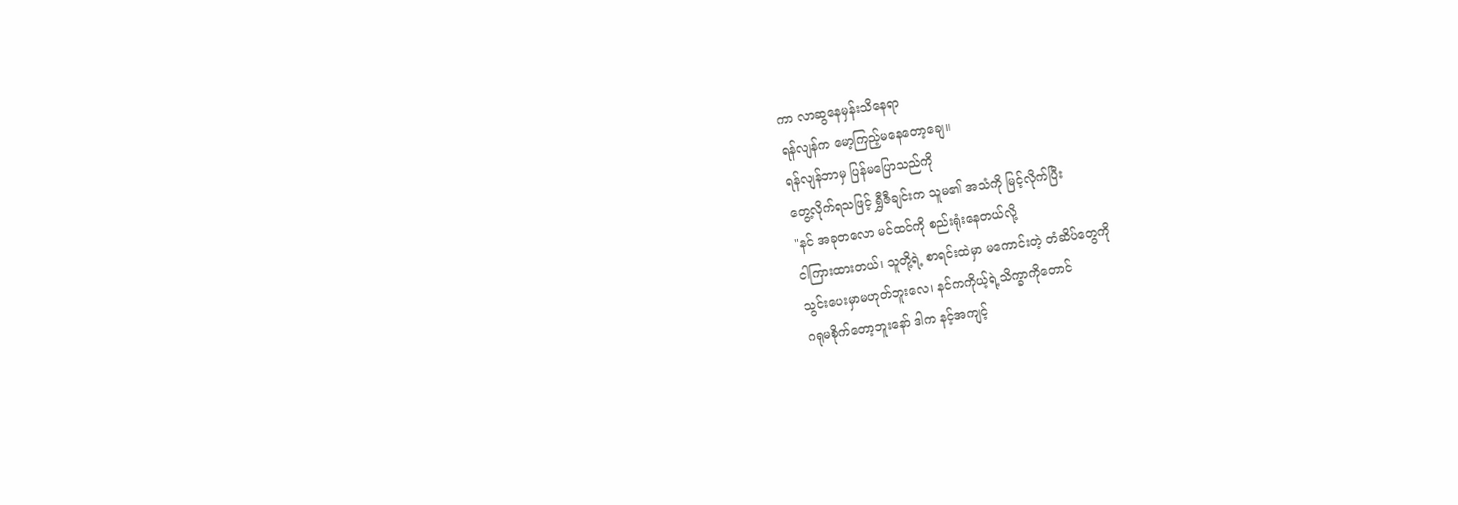ကာ လာဆွနေမှန်းသိနေရာ
ရန်လျန်က မော့ကြည့်မနေတော့ချေ။
ရန်လျန်ဘာမှ ပြန်မပြောသည်ကို
တွေ့လိုက်ရသဖြင့် ရွှီဇီချင်းက သူမ၏ အသံကို မြင့်လိုက်ပြီး
"နင် အခုတလော မင်ထင်ကို စည်းရုံးနေတယ်လို့
ငါကြားထားတယ်၊ သူတို့ရဲ့ စာရင်းထဲမှာ မကောင်းတဲ့ တံဆိပ်တွေကို
သွင်းပေးမှာမဟုတ်ဘူးလေ၊ နင်ကကိုယ့်ရဲ့သိက္ခာကိုတောင်
ဂရုမစိုက်တော့ဘူးနော် ဒါက နင့်အကျင့်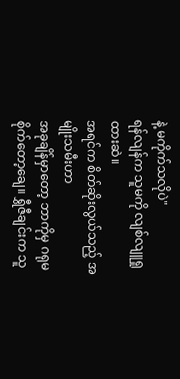နဲ့ မကိုက်သလိုပဲ"
ရန်လျန်က သူမကို လျစ်လျူရှုထားဆဲ။
အရင်က စိတ်ဆိုးလွယ်သည့် အမျိုးသမီးဟာ
အခုချိန်မှာတော့ ဘာကိုမှ ဂရုမစိုက်တော့ချေ။ ရွှီဇီချင်းက သူ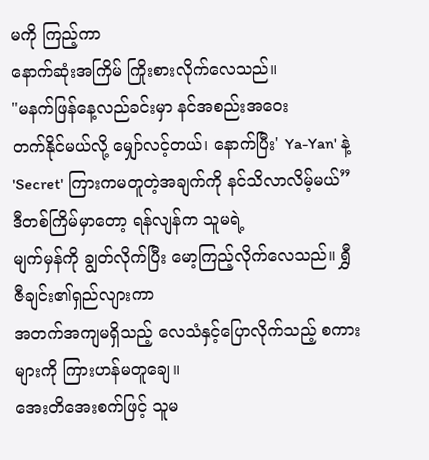မကို ကြည့်ကာ
နောက်ဆုံးအကြိမ် ကြိုးစားလိုက်လေသည်။
"မနက်ဖြန်နေ့လည်ခင်းမှာ နင်အစည်းအဝေး
တက်နိုင်မယ်လို့ မျှော်လင့်တယ်၊ နောက်ပြီး' Ya-Yan' နဲ့ 'Secret' ကြားကမတူတဲ့အချက်ကို နင်သိလာလိမ့်မယ်”
ဒီတစ်ကြိမ်မှာတော့ ရန်လျန်က သူမရဲ့
မျက်မှန်ကို ချွတ်လိုက်ပြီး မော့ကြည့်လိုက်လေသည်။ ရွှီဇီချင်း၏ရှည်လျားကာ
အတက်အကျမရှိသည့် လေသံနှင့်ပြောလိုက်သည့် စကားများကို ကြားဟန်မတူချေ။
အေးတိအေးစက်ဖြင့် သူမ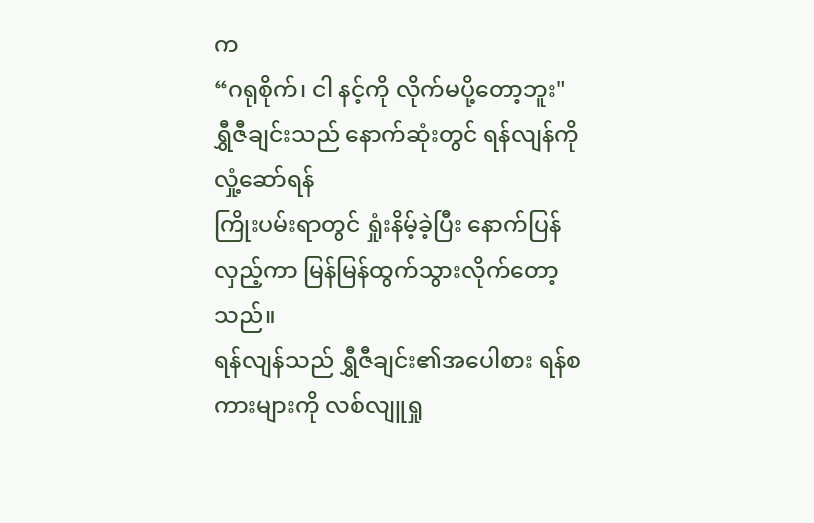က
“ဂရုစိုက်၊ ငါ နင့်ကို လိုက်မပို့တော့ဘူး"
ရွှီဇီချင်းသည် နောက်ဆုံးတွင် ရန်လျန်ကိုလှုံ့ဆော်ရန်
ကြိုးပမ်းရာတွင် ရှုံးနိမ့်ခဲ့ပြီး နောက်ပြန်လှည့်ကာ မြန်မြန်ထွက်သွားလိုက်တော့သည်။
ရန်လျန်သည် ရွှီဇီချင်း၏အပေါစား ရန်စကားများကို လစ်လျူရှု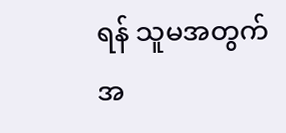ရန် သူမအတွက် အ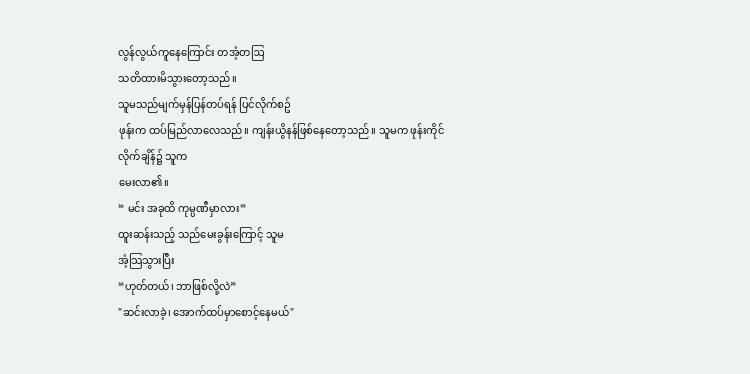လွန်လွယ်ကူနေကြောင်း တအံ့တဩ
သတိထားမိသွားတော့သည်။
သူမသည်မျက်မှန်ပြန်တပ်ရန် ပြင်လိုက်စဥ်
ဖုန်းက ထပ်မြည်လာလေသည်။ ကျန်းယွိနန်ဖြစ်နေတော့သည်။ သူမက ဖုန်းကိုင်လိုက်ချိန်၌ သူက
မေးလာ၏။
“ မင်း အခုထိ ကုမ္ပဏီမှာလား”
ထူးဆန်းသည့် သည်မေးခွန်းကြောင့် သူမ
အံ့သြသွားပြီး
“ဟုတ်တယ်၊ ဘာဖြစ်လို့လဲ”
"ဆင်းလာခဲ့၊ အောက်ထပ်မှာစောင့်နေမယ်"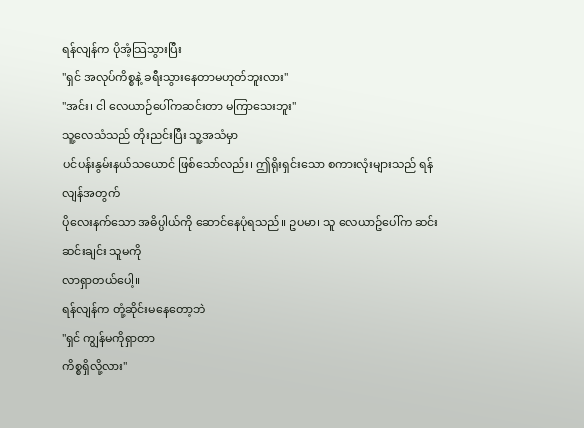ရန်လျန်က ပိုအံ့သြသွားပြီး
"ရှင် အလုပ်ကိစ္စနဲ့ ခရီးသွားနေတာမဟုတ်ဘူးလား"
"အင်း၊ ငါ လေယာဉ်ပေါ်ကဆင်းတာ မကြာသေးဘူး"
သူ့လေသံသည် တိုးညင်းပြီး သူ့အသံမှာ
ပင်ပန်းနွမ်းနယ်သယောင် ဖြစ်သော်လည်း၊ ဤရိုးရှင်းသော စကားလုံးများသည် ရန်လျန်အတွက်
ပိုလေးနက်သော အဓိပ္ပါယ်ကို ဆောင်နေပုံရသည်။ ဥပမာ၊ သူ လေယာဥ်ပေါ်က ဆင်းဆင်းချင်း သူမကို
လာရှာတယ်ပေါ့။
ရန်လျန်က တုံ့ဆိုင်းမနေတော့ဘဲ
"ရှင် ကျွန်မကိုရှာတာ
ကိစ္စရှိလို့လား"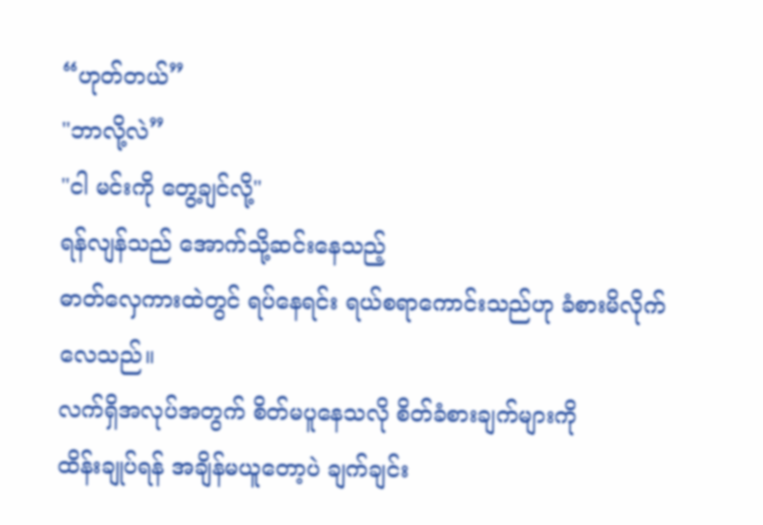“ဟုတ်တယ်”
"ဘာလို့လဲ”
"ငါ မင်းကို တွေ့ချင်လို့"
ရန်လျန်သည် အောက်သို့ဆင်းနေသည့်
ဓာတ်လှေကားထဲတွင် ရပ်နေရင်း ရယ်စရာကောင်းသည်ဟု ခံစားမိလိုက်လေသည်။
လက်ရှိအလုပ်အတွက် စိတ်မပူနေသလို စိတ်ခံစားချက်များကို
ထိန်းချုပ်ရန် အချိန်မယူတော့ပဲ ချက်ချင်း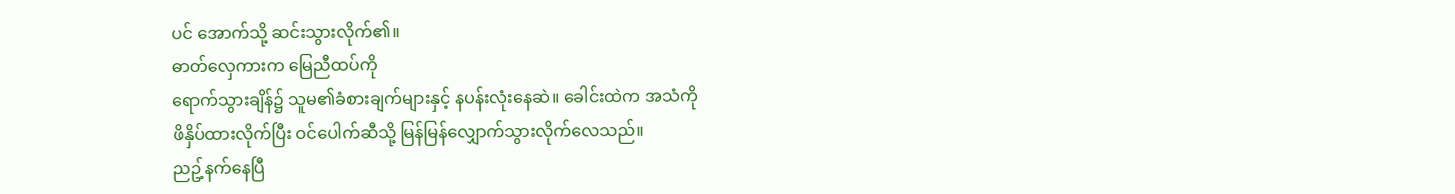ပင် အောက်သို့ ဆင်းသွားလိုက်၏။
ဓာတ်လှေကားက မြေညီထပ်ကို
ရောက်သွားချိန်၌ သူမ၏ခံစားချက်များနှင့် နပန်းလုံးနေဆဲ။ ခေါင်းထဲက အသံကို
ဖိနှိပ်ထားလိုက်ပြီး ဝင်ပေါက်ဆီသို့ မြန်မြန်လျှောက်သွားလိုက်လေသည်။
ညဥ့်နက်နေပြီ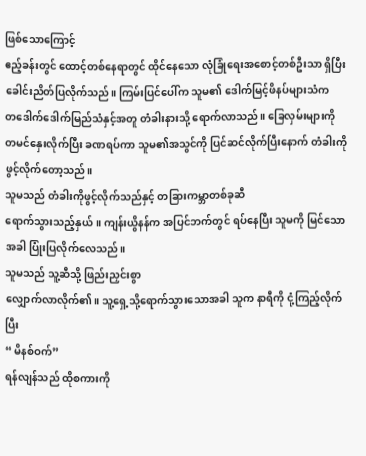ဖြစ်သောကြောင့်
ဧည့်ခန်းတွင် ထောင့်တစ်နေရာတွင် ထိုင်နေသော လုံခြုံရေးအစောင့်တစ်ဦးသာ ရှိပြီး
ခေါင်းညိတ်ပြလိုက်သည်။ ကြမ်းပြင်ပေါ်က သူမ၏ ဒေါက်မြင့်ဖိနပ်များသံက
တဒေါက်ဒေါက်မြည်သံနှင့်အတူ တံခါးနားသို့ ရောက်လာသည်။ ခြေလှမ်းများကို
တမင်နှေးလိုက်ပြီး ခဏရပ်ကာ သူမ၏အသွင်ကို ပြင်ဆင်လိုက်ပြီးနောက် တံခါးကို
ဖွင့်လိုက်တော့သည်။
သူမသည် တံခါးကိုဖွင့်လိုက်သည်နှင့် တခြားကမ္ဘာတစ်ခုဆီ
ရောက်သွားသည့်နှယ်။ ကျန်းယွိနန်က အပြင်ဘက်တွင် ရပ်နေပြီး သူမကို မြင်သောအခါ ပြုံးပြလိုက်လေသည်။
သူမသည် သူ့ဆီသို့ ဖြည်းညှင်းစွာ
လျှောက်လာလိုက်၏။ သူ့ရှေ့သို့ရောက်သွားသောအခါ သူက နာရီကို ငုံ့ကြည့်လိုက်ပြီး
“ မိနစ်ဝက်”
ရန်လျန်သည် ထိုစကားကို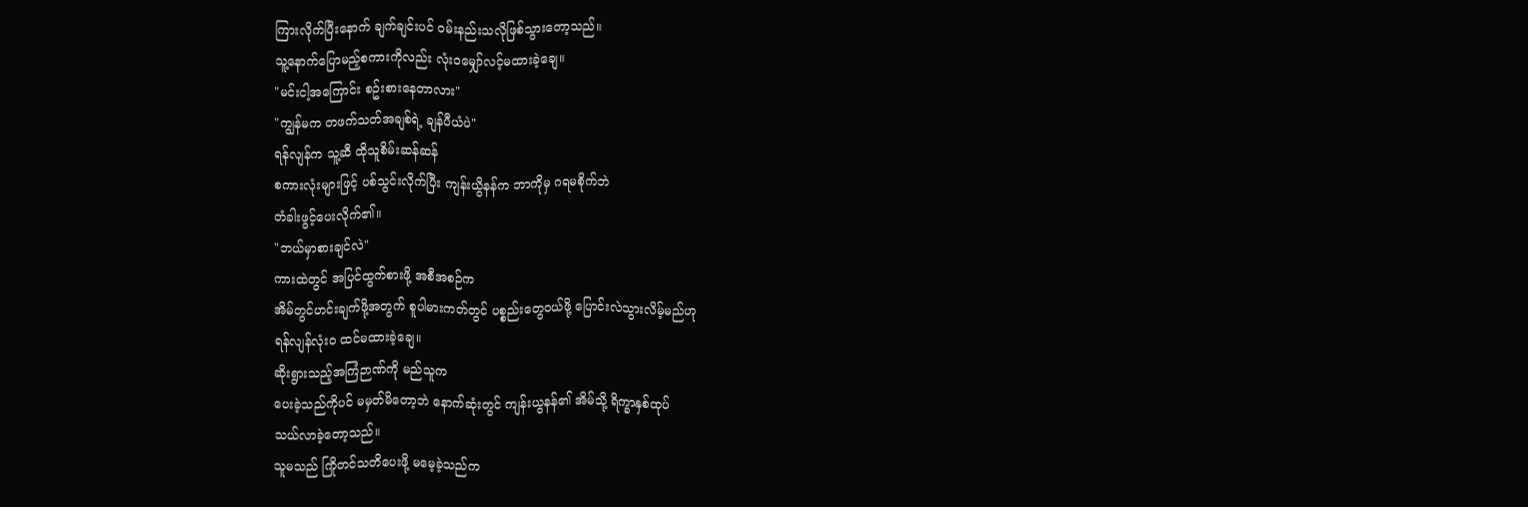ကြားလိုက်ပြီးနောက် ချက်ချင်းပင် ဝမ်းနည်းသလိုဖြစ်သွားတော့သည်။
သူ့နောက်ပြောမည့်စကားကိုလည်း လုံးဝမျှော်လင့်မထားခဲ့ချေ။
"မင်းငါ့အကြောင်း စဥ်းစားနေတာလား"
"ကျွန်မက တဖက်သတ်အချစ်ရဲ့ ချန်ပီယံပဲ"
ရန်လျန်က သူ့ဆီ ထိုသူစိမ်းဆန်ဆန်
စကားလုံးများဖြင့် ပစ်သွင်းလိုက်ပြီး ကျန်းယွိနန်က ဘာကိုမှ ဂရမစိုက်ဘဲ
တံခါးဖွင့်ပေးလိုက်၏။
"ဘယ်မှာစားချင်လဲ"
ကားထဲတွင် အပြင်ထွက်စားဖို့ အစီအစဉ်က
အိမ်တွင်ဟင်းချက်ဖို့အတွက် စူပါမားကတ်တွင် ပစ္စည်းတွေဝယ်ဖို့ ပြောင်းလဲသွားလိမ့်မည်ဟု
ရန်လျန်လုံးဝ ထင်မထားခဲ့ချေ။
ဆိုးရွားသည့်အကြံဉာဏ်ကို မည်သူက
ပေးခဲ့သည်ကိုပင် မမှတ်မိတော့ဘဲ နောက်ဆုံးတွင် ကျန်းယွနန်၏ အိမ်သို့ ရိက္ခာနှစ်ထုပ်
သယ်လာခဲ့တော့သည်။
သူမသည် ကြိုတင်သတိပေးဖို့ မမေ့ခဲ့သည်က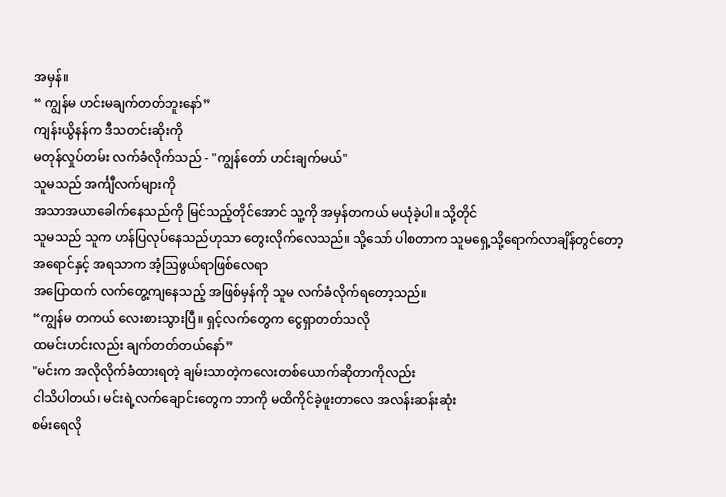အမှန်။
“ ကျွန်မ ဟင်းမချက်တတ်ဘူးနော်”
ကျန်းယွိနန်က ဒီသတင်းဆိုးကို
မတုန်လှုပ်တမ်း လက်ခံလိုက်သည် - "ကျွန်တော် ဟင်းချက်မယ်"
သူမသည် အင်္ကျီလက်များကို
အသာအယာခေါက်နေသည်ကို မြင်သည့်တိုင်အောင် သူ့ကို အမှန်တကယ် မယုံခဲ့ပါ။ သို့တိုင်
သူမသည် သူက ဟန်ပြလုပ်နေသည်ဟုသာ တွေးလိုက်လေသည်။ သို့သော် ပါစတာက သူမရှေ့သို့ရောက်လာချိန်တွင်တော့
အရောင်နှင့် အရသာက အံ့ဩဖွယ်ရာဖြစ်လေရာ
အပြောထက် လက်တွေ့ကျနေသည့် အဖြစ်မှန်ကို သူမ လက်ခံလိုက်ရတော့သည်။
“ကျွန်မ တကယ် လေးစားသွားပြီ။ ရှင့်လက်တွေက ငွေရှာတတ်သလို
ထမင်းဟင်းလည်း ချက်တတ်တယ်နော်”
"မင်းက အလိုလိုက်ခံထားရတဲ့ ချမ်းသာတဲ့ကလေးတစ်ယောက်ဆိုတာကိုလည်း
ငါသိပါတယ်၊ မင်းရဲ့လက်ချောင်းတွေက ဘာကို မထိကိုင်ခဲ့ဖူးတာလေ အလန်းဆန်းဆုံး
စမ်းရေလို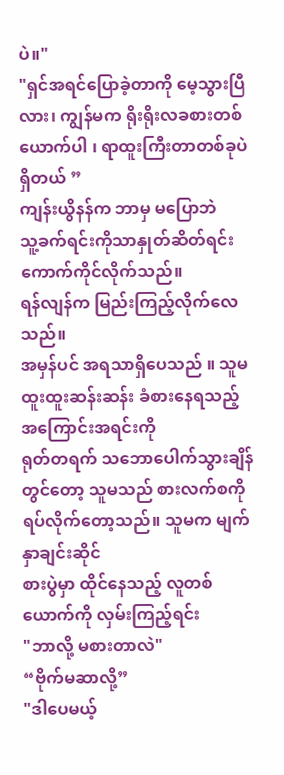ပဲ။"
"ရှင်အရင်ပြောခဲ့တာကို မေ့သွားပြီလား၊ ကျွန်မက ရိုးရိုးလခစားတစ်ယောက်ပါ ၊ ရာထူးကြီးတာတစ်ခုပဲ ရှိတယ် ”
ကျန်းယွိနန်က ဘာမှ မပြောဘဲ
သူ့ခက်ရင်းကိုသာနှုတ်ဆိတ်ရင်း ကောက်ကိုင်လိုက်သည်။
ရန်လျန်က မြည်းကြည့်လိုက်လေသည်။
အမှန်ပင် အရသာရှိပေသည် ။ သူမ ထူးထူးဆန်းဆန်း ခံစားနေရသည့် အကြောင်းအရင်းကို
ရုတ်တရက် သဘောပေါက်သွားချိန်တွင်တော့ သူမသည် စားလက်စကို ရပ်လိုက်တော့သည်။ သူမက မျက်နှာချင်းဆိုင်
စားပွဲမှာ ထိုင်နေသည့် လူတစ်ယောက်ကို လှမ်းကြည့်ရင်း
"ဘာလို့ မစားတာလဲ"
“ဗိုက်မဆာလို့”
"ဒါပေမယ့်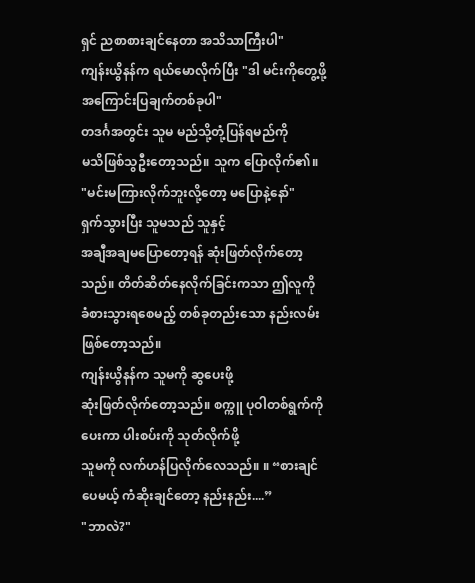ရှင် ညစာစားချင်နေတာ အသိသာကြီးပါ"
ကျန်းယွိနန်က ရယ်မောလိုက်ပြီး "ဒါ မင်းကိုတွေ့ဖို့ အကြောင်းပြချက်တစ်ခုပါ"
တဒင်္ဂအတွင်း သူမ မည်သို့တုံ့ပြန်ရမည်ကို
မသိဖြစ်သွဦးတော့သည်။ သူက ပြောလိုက်၏။
"မင်းမကြားလိုက်ဘူးလို့တော့ မပြောနဲ့နော်"
ရှက်သွားပြီး သူမသည် သူနှင့်
အချီအချမပြောတော့ရန် ဆုံးဖြတ်လိုက်တော့သည်။ တိတ်ဆိတ်နေလိုက်ခြင်းကသာ ဤလူကို
ခံစားသွားရစေမည့် တစ်ခုတည်းသော နည်းလမ်းဖြစ်တော့သည်။
ကျန်းယွိနန်က သူမကို ဆွပေးဖို့
ဆုံးဖြတ်လိုက်တော့သည်။ စက္ကူ ပုဝါတစ်ရွက်ကို ပေးကာ ပါးစပ်းကို သုတ်လိုက်ဖို့
သူမကို လက်ဟန်ပြလိုက်လေသည်။ ။ “စားချင်ပေမယ့် ကံဆိုးချင်တော့ နည်းနည်း....”
"ဘာလဲ?"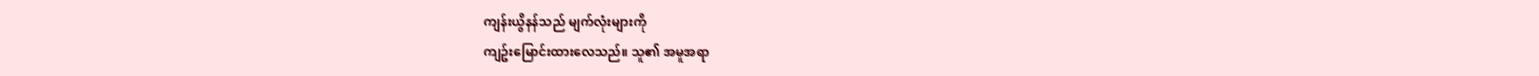ကျန်းယွိနန်သည် မျက်လုံးများကို
ကျဥ်းမြောင်းထားလေသည်။ သူ၏ အမူအရာ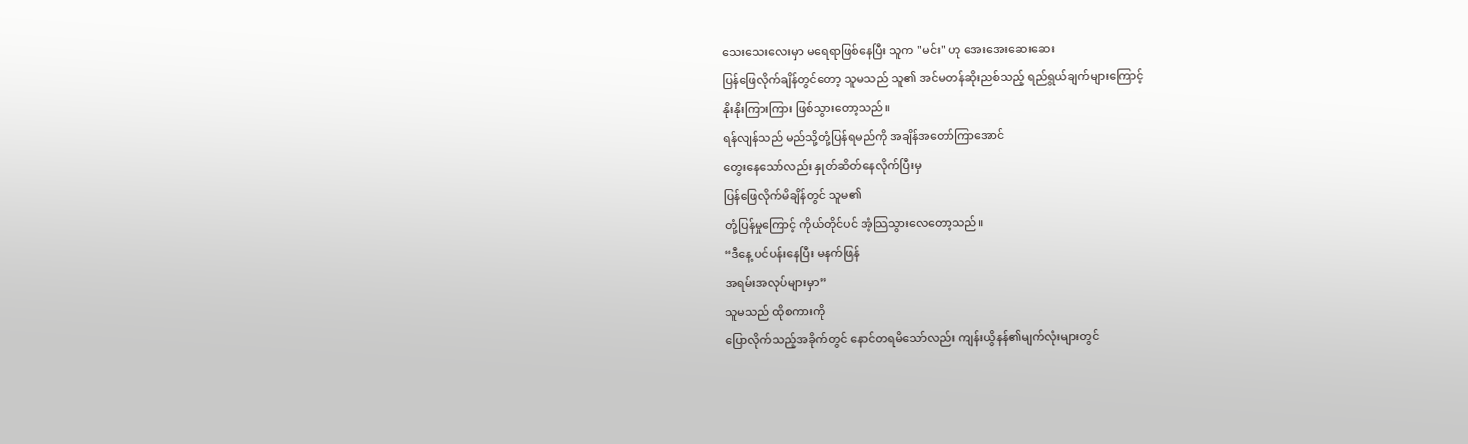သေးသေးလေးမှာ မရေရာဖြစ်နေပြီး သူက "မင်း" ဟု အေးအေးဆေးဆေး
ပြန်ဖြေလိုက်ချိန်တွင်တော့ သူမသည် သူ၏ အင်မတန်ဆိုးညစ်သည့် ရည်ရွယ်ချက်များကြောင့်
နိုးနိုးကြားကြား ဖြစ်သွားတော့သည်။
ရန်လျန်သည် မည်သို့တုံ့ပြန်ရမည်ကို အချိန်အတော်ကြာအောင်
တွေးနေသော်လည်း နှုတ်ဆိတ်နေလိုက်ပြီးမှ
ပြန်ဖြေလိုက်မိချိန်တွင် သူမ၏
တုံ့ပြန်မှုကြောင့် ကိုယ်တိုင်ပင် အံ့သြသွားလေတော့သည်။
“ဒီနေ့ ပင်ပန်းနေပြီး မနက်ဖြန်
အရမ်းအလုပ်များမှာ”
သူမသည် ထိုစကားကို
ပြောလိုက်သည့်အခိုက်တွင် နောင်တရမိသော်လည်း ကျန်းယွိနန်၏မျက်လုံးများတွင်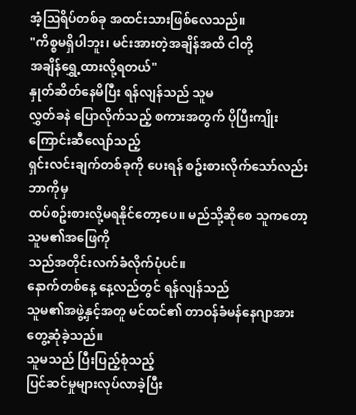အံ့ဩရိပ်တစ်ခု အထင်းသားဖြစ်လေသည်။
"ကိစ္စမရှိပါဘူး၊ မင်းအားတဲ့အချိန်အထိ ငါတို့
အချိန်ရွှေ့ထားလို့ရတယ်"
နှုတ်ဆိတ်နေမိပြီး ရန်လျန်သည် သူမ
လွှတ်ခနဲ ပြောလိုက်သည့် စကားအတွက် ပိုပြီးကျိုးကြောင်းဆီလျော်သည့်
ရှင်းလင်းချက်တစ်ခုကို ပေးရန် စဥ်းစားလိုက်သော်လည်း ဘာကိုမှ
ထပ်စဥ်းစားလို့မရနိုင်တော့ပေ။ မည်သို့ဆိုစေ သူကတော့ သူမ၏အဖြေကို
သည်အတိုင်းလက်ခံလိုက်ပုံပင်။
နောက်တစ်နေ့ နေ့လည်တွင် ရန်လျန်သည်
သူမ၏အဖွဲ့နှင့်အတူ မင်ထင်၏ တာဝန်ခံမန်နေဂျာအား တွေ့ဆုံခဲ့သည်။
သူမသည် ပြီးပြည့်စုံသည့်
ပြင်ဆင်မှုများလုပ်လာခဲ့ပြီး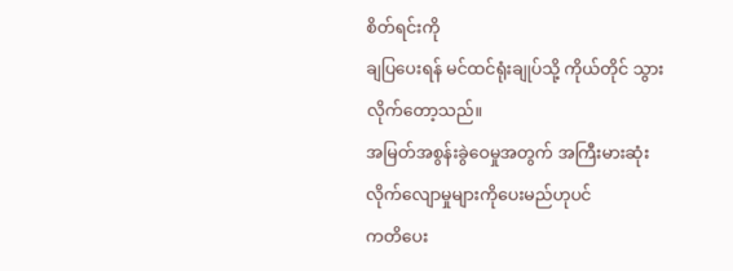စိတ်ရင်းကို
ချပြပေးရန် မင်ထင်ရုံးချုပ်သို့ ကိုယ်တိုင် သွားလိုက်တော့သည်။
အမြတ်အစွန်းခွဲဝေမှုအတွက် အကြီးမားဆုံး လိုက်လျောမှုများကိုပေးမည်ဟုပင်
ကတိပေး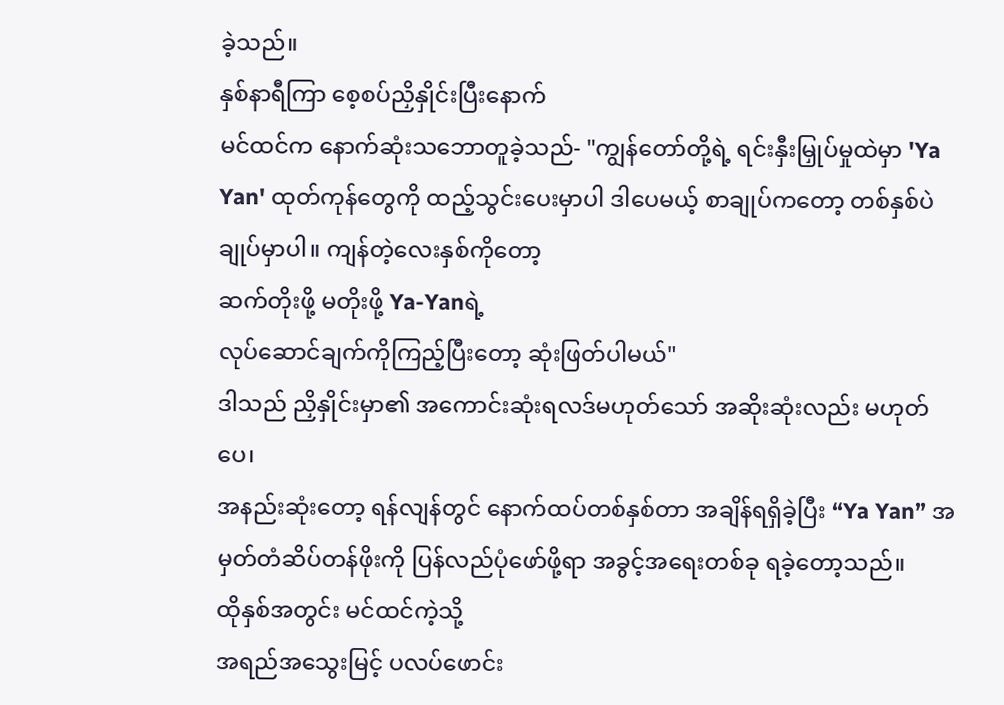ခဲ့သည်။
နှစ်နာရီကြာ စေ့စပ်ညှိနှိုင်းပြီးနောက်
မင်ထင်က နောက်ဆုံးသဘောတူခဲ့သည်- "ကျွန်တော်တို့ရဲ့ ရင်းနှီးမြှုပ်မှုထဲမှာ 'Ya Yan' ထုတ်ကုန်တွေကို ထည့်သွင်းပေးမှာပါ ဒါပေမယ့် စာချုပ်ကတော့ တစ်နှစ်ပဲ ချုပ်မှာပါ။ ကျန်တဲ့လေးနှစ်ကိုတော့
ဆက်တိုးဖို့ မတိုးဖို့ Ya-Yanရဲ့
လုပ်ဆောင်ချက်ကိုကြည့်ပြီးတော့ ဆုံးဖြတ်ပါမယ်"
ဒါသည် ညှိနှိုင်းမှာ၏ အကောင်းဆုံးရလဒ်မဟုတ်သော် အဆိုးဆုံးလည်း မဟုတ်ပေ၊
အနည်းဆုံးတော့ ရန်လျန်တွင် နောက်ထပ်တစ်နှစ်တာ အချိန်ရရှိခဲ့ပြီး “Ya Yan” အမှတ်တံဆိပ်တန်ဖိုးကို ပြန်လည်ပုံဖော်ဖို့ရာ အခွင့်အရေးတစ်ခု ရခဲ့တော့သည်။
ထိုနှစ်အတွင်း မင်ထင်ကဲ့သို့
အရည်အသွေးမြင့် ပလပ်ဖောင်း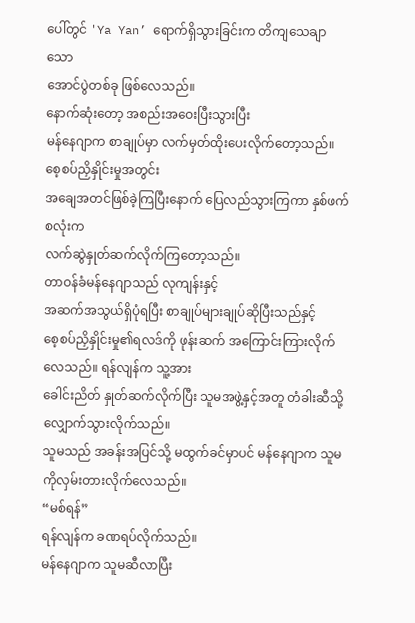ပေါ်တွင် 'Ya Yan’ ရောက်ရှိသွားခြင်းက တိကျသေချာသော
အောင်ပွဲတစ်ခု ဖြစ်လေသည်။
နောက်ဆုံးတော့ အစည်းအဝေးပြီးသွားပြီး
မန်နေဂျာက စာချုပ်မှာ လက်မှတ်ထိုးပေးလိုက်တော့သည်။ စေ့စပ်ညှိနှိုင်းမှုအတွင်း
အချေအတင်ဖြစ်ခဲ့ကြပြီးနောက် ပြေလည်သွားကြကာ နှစ်ဖက်စလုံးက
လက်ဆွဲနှုတ်ဆက်လိုက်ကြတော့သည်။
တာဝန်ခံမန်နေဂျာသည် လုကျန်းနှင့်
အဆက်အသွယ်ရှိပုံရပြီး စာချုပ်များချုပ်ဆိုပြီးသည်နှင့်
စေ့စပ်ညှိနှိုင်းမှု၏ရလဒ်ကို ဖုန်းဆက် အကြောင်းကြားလိုက်လေသည်။ ရန်လျန်က သူ့အား
ခေါင်းညိတ် နှုတ်ဆက်လိုက်ပြီး သူမအဖွဲ့နှင့်အတူ တံခါးဆီသို့ လျှောက်သွားလိုက်သည်။
သူမသည် အခန်းအပြင်သို့ မထွက်ခင်မှာပင် မန်နေဂျာက သူမကိုလှမ်းတားလိုက်လေသည်။
“မစ်ရန်”
ရန်လျန်က ခဏရပ်လိုက်သည်။
မန်နေဂျာက သူမဆီလာပြီး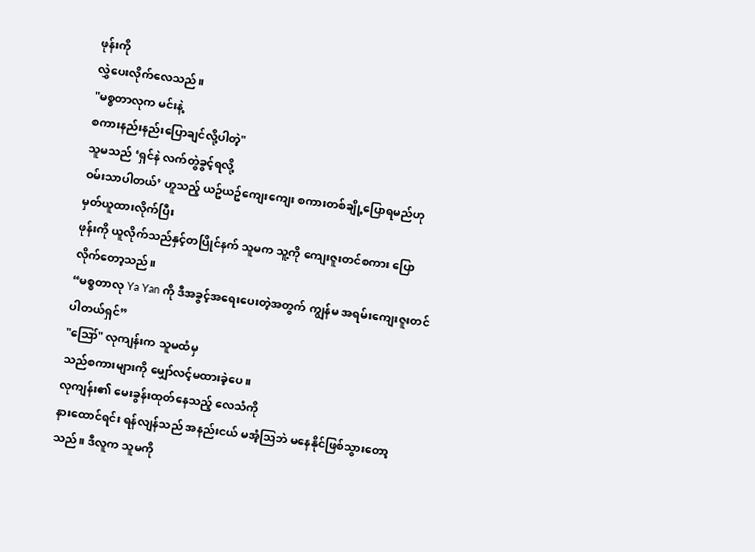ဖုန်းကို
လွှဲပေးလိုက်လေသည်။
"မစ္စတာလုက မင်းနဲ့
စကားနည်းနည်းပြောချင်လို့ပါတဲ့"
သူမသည် ‘ရှင်နဲ လက်တွဲခွင့်ရလို့
ဝမ်းသာပါတယ်’ ဟူသည့် ယဥ်ယဥ်ကျေးကျေး စကားတစ်ချို့ပြောရမည်ဟု မှတ်ယူထားလိုက်ပြီး
ဖုန်းကို ယူလိုက်သည်နှင့်တပြိုင်နက် သူမက သူ့ကို ကျေးဇူးတင်စကား ပြောလိုက်တော့သည်။
“မစ္စတာလု Ya Yan ကို ဒီအခွင့်အရေးပေးတဲ့အတွက် ကျွန်မ အရမ်းကျေးဇူးတင်ပါတယ်ရှင်”
"ဪ" လုကျန်းက သူမထံမှ
သည်စကားများကို မျှော်လင့်မထားခဲ့ပေ။
လုကျန်း၏ မေးခွန်းထုတ်နေသည့် လေသံကို
နားထောင်ရင်း ရန်လျန်သည် အနည်းငယ် မအံ့ဩဘဲ မနေနိုင်ဖြစ်သွားတော့သည်။ ဒီလူက သူမကို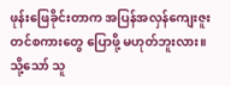ဖုန်းဖြေခိုင်းတာက အပြန်အလှန်ကျေးဇူးတင်စကားတွေ ပြောဖို့ မဟုတ်ဘူးလား။
သို့သော် သူ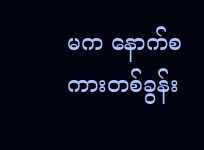မက နောက်စကားတစ်ခွန်း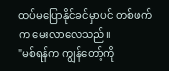ထပ်မပြောနိုင်ခင်မှာပင် တစ်ဖက်က မေးလာလေသည်။
"မစ်ရန်က ကျွန်တော့်ကို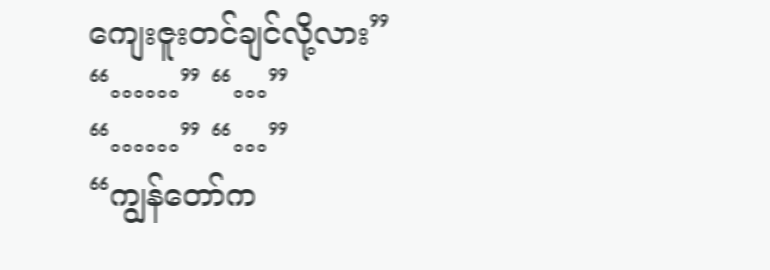ကျေးဇူးတင်ချင်လို့လား”
“……” “…”
“……” “…”
“ကျွန်တော်က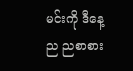မင်းကို ဒီနေ့ည ညစာစား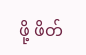ဖို့ ဖိတ်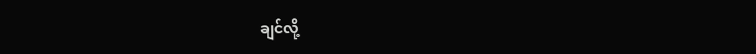ချင်လို့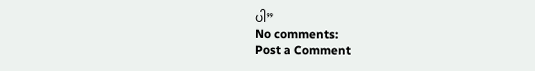ပါ”
No comments:
Post a Comment